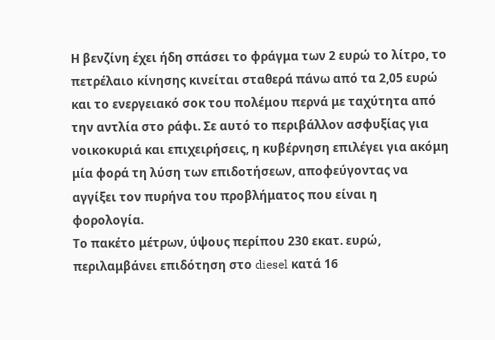Η βενζίνη έχει ήδη σπάσει το φράγμα των 2 ευρώ το λίτρο, το πετρέλαιο κίνησης κινείται σταθερά πάνω από τα 2,05 ευρώ και το ενεργειακό σοκ του πολέμου περνά με ταχύτητα από την αντλία στο ράφι. Σε αυτό το περιβάλλον ασφυξίας για νοικοκυριά και επιχειρήσεις, η κυβέρνηση επιλέγει για ακόμη μία φορά τη λύση των επιδοτήσεων, αποφεύγοντας να αγγίξει τον πυρήνα του προβλήματος που είναι η φορολογία.
Το πακέτο μέτρων, ύψους περίπου 230 εκατ. ευρώ, περιλαμβάνει επιδότηση στο diesel κατά 16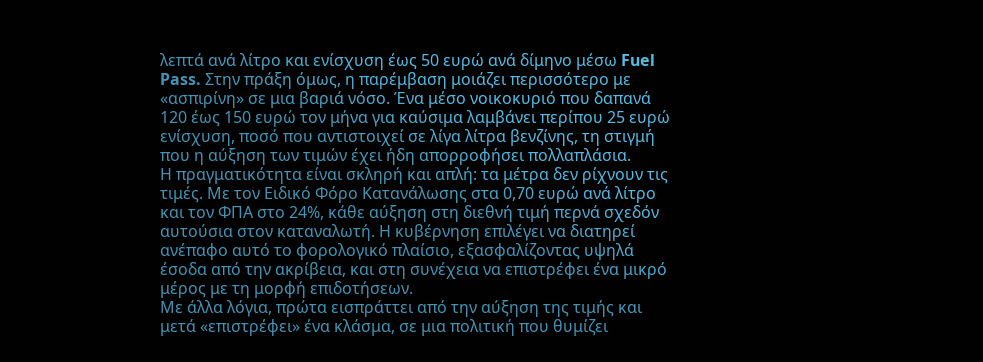λεπτά ανά λίτρο και ενίσχυση έως 50 ευρώ ανά δίμηνο μέσω Fuel Pass. Στην πράξη όμως, η παρέμβαση μοιάζει περισσότερο με «ασπιρίνη» σε μια βαριά νόσο. Ένα μέσο νοικοκυριό που δαπανά 120 έως 150 ευρώ τον μήνα για καύσιμα λαμβάνει περίπου 25 ευρώ ενίσχυση, ποσό που αντιστοιχεί σε λίγα λίτρα βενζίνης, τη στιγμή που η αύξηση των τιμών έχει ήδη απορροφήσει πολλαπλάσια.
Η πραγματικότητα είναι σκληρή και απλή: τα μέτρα δεν ρίχνουν τις τιμές. Με τον Ειδικό Φόρο Κατανάλωσης στα 0,70 ευρώ ανά λίτρο και τον ΦΠΑ στο 24%, κάθε αύξηση στη διεθνή τιμή περνά σχεδόν αυτούσια στον καταναλωτή. Η κυβέρνηση επιλέγει να διατηρεί ανέπαφο αυτό το φορολογικό πλαίσιο, εξασφαλίζοντας υψηλά έσοδα από την ακρίβεια, και στη συνέχεια να επιστρέφει ένα μικρό μέρος με τη μορφή επιδοτήσεων.
Με άλλα λόγια, πρώτα εισπράττει από την αύξηση της τιμής και μετά «επιστρέφει» ένα κλάσμα, σε μια πολιτική που θυμίζει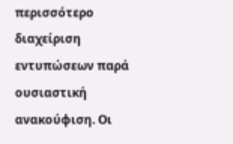περισσότερο διαχείριση εντυπώσεων παρά ουσιαστική ανακούφιση. Οι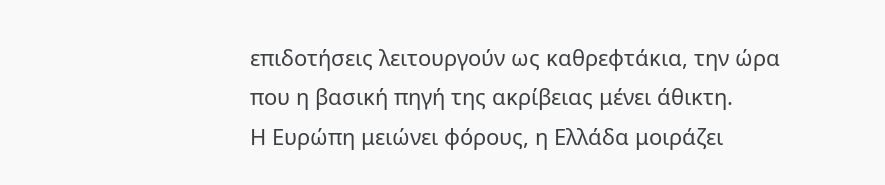επιδοτήσεις λειτουργούν ως καθρεφτάκια, την ώρα που η βασική πηγή της ακρίβειας μένει άθικτη.
Η Ευρώπη μειώνει φόρους, η Ελλάδα μοιράζει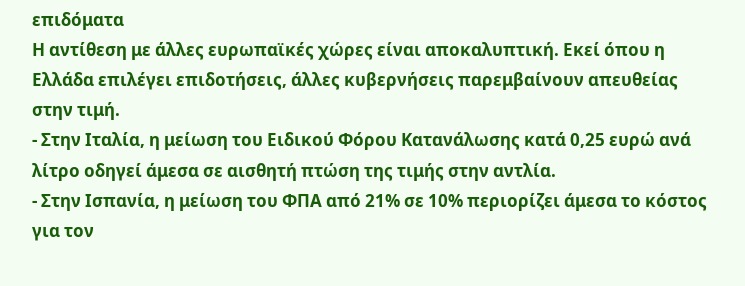επιδόματα
Η αντίθεση με άλλες ευρωπαϊκές χώρες είναι αποκαλυπτική. Εκεί όπου η Ελλάδα επιλέγει επιδοτήσεις, άλλες κυβερνήσεις παρεμβαίνουν απευθείας στην τιμή.
- Στην Ιταλία, η μείωση του Ειδικού Φόρου Κατανάλωσης κατά 0,25 ευρώ ανά λίτρο οδηγεί άμεσα σε αισθητή πτώση της τιμής στην αντλία.
- Στην Ισπανία, η μείωση του ΦΠΑ από 21% σε 10% περιορίζει άμεσα το κόστος για τον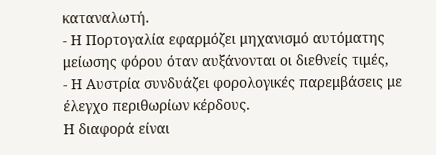καταναλωτή.
- Η Πορτογαλία εφαρμόζει μηχανισμό αυτόματης μείωσης φόρου όταν αυξάνονται οι διεθνείς τιμές,
- Η Αυστρία συνδυάζει φορολογικές παρεμβάσεις με έλεγχο περιθωρίων κέρδους.
Η διαφορά είναι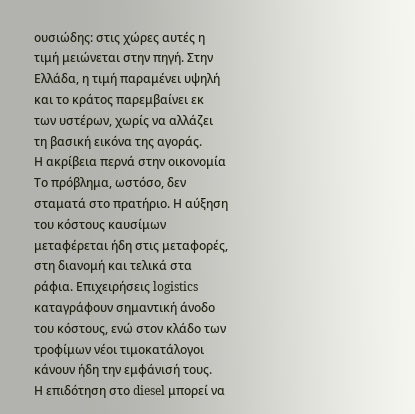ουσιώδης: στις χώρες αυτές η τιμή μειώνεται στην πηγή. Στην Ελλάδα, η τιμή παραμένει υψηλή και το κράτος παρεμβαίνει εκ των υστέρων, χωρίς να αλλάζει τη βασική εικόνα της αγοράς.
Η ακρίβεια περνά στην οικονομία
Το πρόβλημα, ωστόσο, δεν σταματά στο πρατήριο. Η αύξηση του κόστους καυσίμων μεταφέρεται ήδη στις μεταφορές, στη διανομή και τελικά στα ράφια. Επιχειρήσεις logistics καταγράφουν σημαντική άνοδο του κόστους, ενώ στον κλάδο των τροφίμων νέοι τιμοκατάλογοι κάνουν ήδη την εμφάνισή τους.
Η επιδότηση στο diesel μπορεί να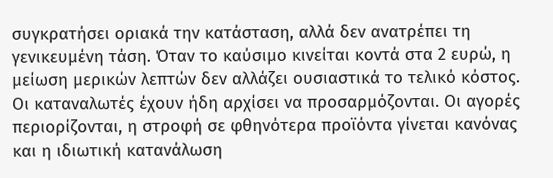συγκρατήσει οριακά την κατάσταση, αλλά δεν ανατρέπει τη γενικευμένη τάση. Όταν το καύσιμο κινείται κοντά στα 2 ευρώ, η μείωση μερικών λεπτών δεν αλλάζει ουσιαστικά το τελικό κόστος.
Οι καταναλωτές έχουν ήδη αρχίσει να προσαρμόζονται. Οι αγορές περιορίζονται, η στροφή σε φθηνότερα προϊόντα γίνεται κανόνας και η ιδιωτική κατανάλωση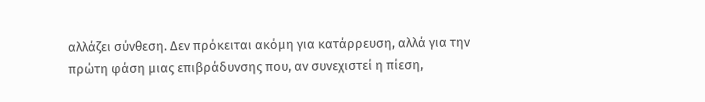αλλάζει σύνθεση. Δεν πρόκειται ακόμη για κατάρρευση, αλλά για την πρώτη φάση μιας επιβράδυνσης που, αν συνεχιστεί η πίεση,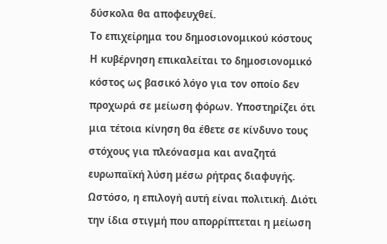δύσκολα θα αποφευχθεί.
Το επιχείρημα του δημοσιονομικού κόστους
Η κυβέρνηση επικαλείται το δημοσιονομικό κόστος ως βασικό λόγο για τον οποίο δεν προχωρά σε μείωση φόρων. Υποστηρίζει ότι μια τέτοια κίνηση θα έθετε σε κίνδυνο τους στόχους για πλεόνασμα και αναζητά ευρωπαϊκή λύση μέσω ρήτρας διαφυγής.
Ωστόσο, η επιλογή αυτή είναι πολιτική. Διότι την ίδια στιγμή που απορρίπτεται η μείωση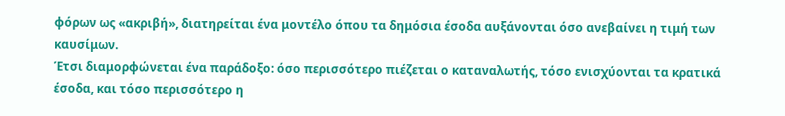φόρων ως «ακριβή», διατηρείται ένα μοντέλο όπου τα δημόσια έσοδα αυξάνονται όσο ανεβαίνει η τιμή των καυσίμων.
Έτσι διαμορφώνεται ένα παράδοξο: όσο περισσότερο πιέζεται ο καταναλωτής, τόσο ενισχύονται τα κρατικά έσοδα, και τόσο περισσότερο η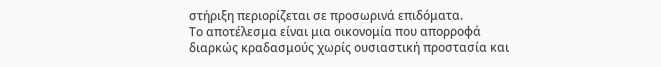στήριξη περιορίζεται σε προσωρινά επιδόματα.
Το αποτέλεσμα είναι μια οικονομία που απορροφά διαρκώς κραδασμούς χωρίς ουσιαστική προστασία και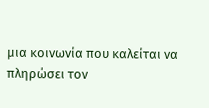μια κοινωνία που καλείται να πληρώσει τον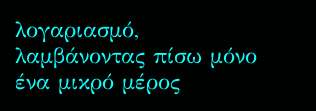λογαριασμό, λαμβάνοντας πίσω μόνο ένα μικρό μέρος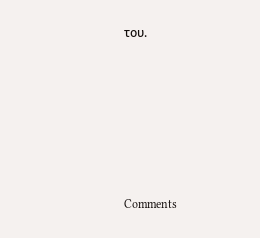του.










Comments